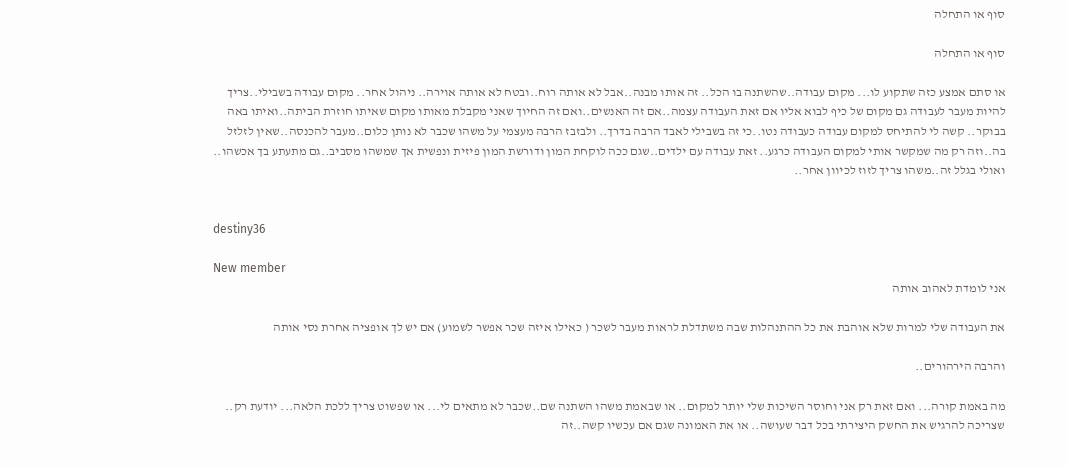סוף או התחלה

סוף או התחלה

או סתם אמצע כזה שתקוע לו... מקום עבודה..שהשתנה בו הכל.. זה אותו מבנה..אבל לא אותה רוח..ובטח לא אותה אוירה.. ניהול אחר.. מקום עבודה בשבילי..צריך להיות מעבר לעבודה גם מקום של כיף לבוא אליו אם זאת העבודה עצמה..אם זה האנשים..ואם זה החיוך שאני מקבלת מאותו מקום שאיתו חוזרת הביתה..ואיתו באה בבוקר.. קשה לי להתיחס למקום עבודה כעבודה נטו..כי זה בשבילי לאבד הרבה בדרך.. ולבזבז הרבה מעצמי על משהו שכבר לא נותן כלום..מעבר להכנסה..שאין לזלזל בה..וזה רק מה שמקשר אותי למקום העבודה כרגע.. זאת עבודה עם ילדים..שגם ככה לוקחת המון ודורשת המון פיזית ונפשית אך שמשהו מסביב..גם מתעתע בך אכשהו.. ואולי בגלל זה..משהו צריך לזוז לכיוון אחר..


destiny36

New member
אני לומדת לאהוב אותה

את העבודה שלי למרות שלא אוהבת את כל ההתנהלות שבה משתדלת לראות מעבר לשכר ( כאילו איזה שכר אפשר לשמוע) אם יש לך אופציה אחרת נסי אותה

והרבה הירהורים..

מה באמת קורה... ואם זאת רק אני וחוסר השיכות שלי יותר למקום.. או שבאמת משהו השתנה שם..שכבר לא מתאים לי... או שפשוט צריך ללכת הלאה... יודעת רק.. שצריכה להרגיש את החשק היצירתי בכל דבר שעושה.. או את האמונה שגם אם עכשיו קשה..זה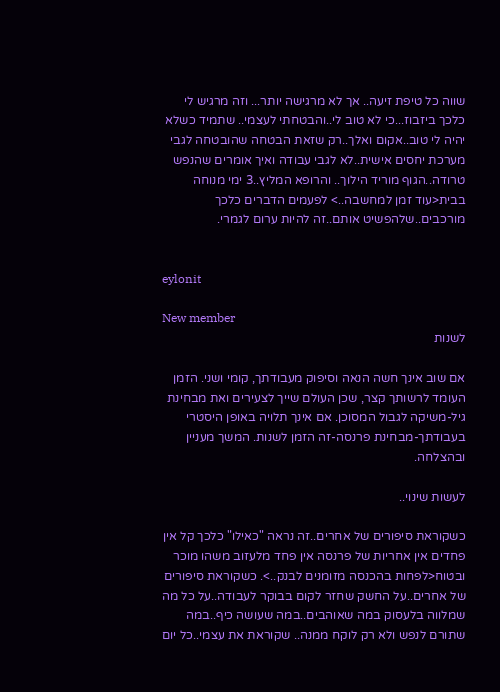שווה כל טיפת זיעה.. אך לא מרגישה יותר... וזה מרגיש לי כלכך ביזבוז...כי לא טוב לי..והבטחתי לעצמי.. שתמיד כשלא יהיה לי טוב..אקום ואלך..רק שזאת הבטחה שהובטחה לגבי מערכת יחסים אישית..לא לגבי עבודה ואיך אומרים שהנפש טרודה..הגוף מוריד הילוך.. והרופא המליץ..3 ימי מנוחה בבית<עוד זמן למחשבה..> לפעמים הדברים כלכך מורכבים..שלהפשיט אותם..זה להיות ערום לגמרי.


eylonit

New member
לשנות

אם שוב אינך חשה הנאה וסיפוק מעבודתך, קומי ושני. הזמן העומד לרשותך קצר, שכן העולם שייך לצעירים ואת מבחינת גיל-משיקה לגבול המסוכן. אם אינך תלויה באופן היסטרי בעבודתך-מבחינת פרנסה-זה הזמן לשנות. המשך מעניין ובהצלחה.

לעשות שינוי..

כשקוראת סיפורים של אחרים..זה נראה "כאילו" כלכך קל אין פחדים אין אחריות של פרנסה אין פחד מלעזוב משהו מוכר ובטוח<לפחות בהכנסה מזומנים לבנק..>. כשקוראת סיפורים של אחרים..על החשק שחזר לקום בבוקר לעבודה..על כל מה שמלווה בלעסוק במה שאוהבים..במה שעושה כיף..במה שתורם לנפש ולא רק לוקח ממנה.. שקוראת את עצמי..כל יום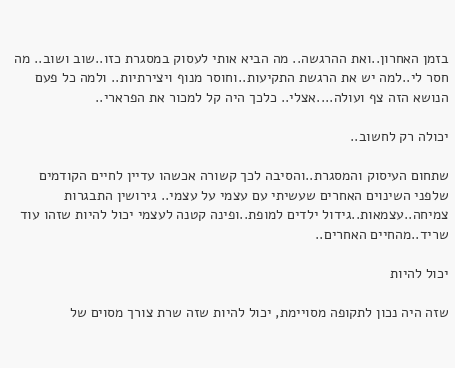בזמן האחרון..ואת ההרגשה.. מה הביא אותי לעסוק במסגרת כזו..שוב ושוב.. מה חסר לי..למה יש את הרגשת התקיעות..וחוסר מנוף ויצירתיות.. ולמה כל פעם הנושא הזה צף ועולה....אצלי.. כלכך היה קל למכור את הפרארי..

יכולה רק לחשוב..

שתחום העיסוק והמסגרת..והסיבה לכך קשורה אכשהו עדיין לחיים הקודמים שלפני השינוים האחרים שעשיתי עם עצמי על עצמי.. גירושין התבגרות צמיחה..עצמאות..גידול ילדים למופת..ופינה קטנה לעצמי יכול להיות שזהו עוד שריד..מהחיים האחרים..

יכול להיות

שזה היה נכון לתקופה מסויימת, יכול להיות שזה שרת צורך מסוים של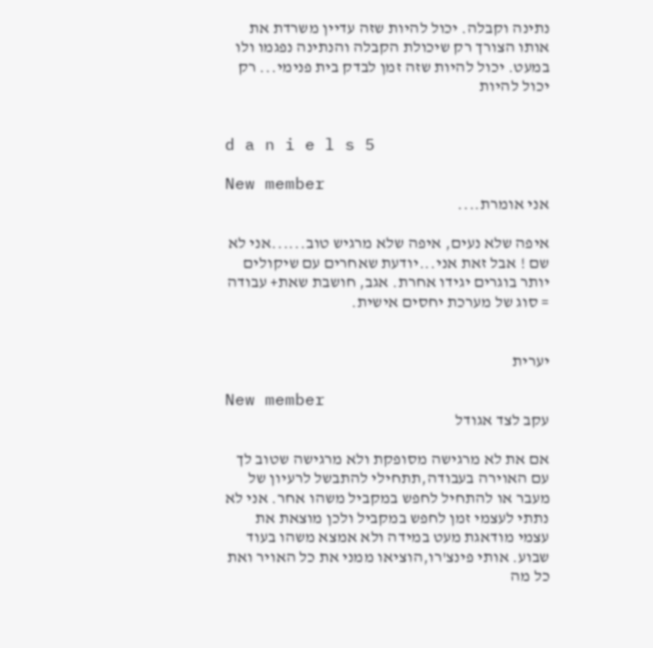נתינה וקבלה. יכול להיות שזה עדיין משרדת את אותו הצורך רק שיכולת הקבלה והנתינה נפגמו ולו במעט. יכול להיות שזה זמן לבדק בית פנימי... רק יכול להיות


d a n i e l s 5

New member
אני אומרת....

איפה שלא נעים, איפה שלא מרגיש טוב......אני לא שם ! אבל זאת אני...יודעת שאחרים עם שיקולים יותר בוגרים יגידו אחרת. אגב, חושבת שאת+ עבודה = סוג של מערכת יחסים אישית.


יערית

New member
עקב לצד אגודל

אם את לא מרגישה מסופקת ולא מרגישה שטוב לך עם האוירה בעבודה,תתחילי להתבשל לרעיון של מעבר או להתחיל לחפש במקביל משהו אחר. אני לא נתתי לעצמי זמן לחפש במקביל ולכן מוצאת את עצמי מודאגת מעט במידה ולא אמצא משהו בעוד שבוע. אותי פינצ'רו,הוציאו ממני את כל האויר ואת כל מה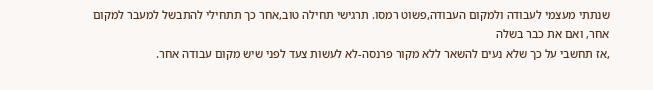שנתתי מעצמי לעבודה ולמקום העבודה,פשוט רמסו. תרגישי תחילה טוב,אחר כך תתחילי להתבשל למעבר למקום אחר, ואם את כבר בשלה
,אז תחשבי על כך שלא נעים להשאר ללא מקור פרנסה-לא לעשות צעד לפני שיש מקום עבודה אחר.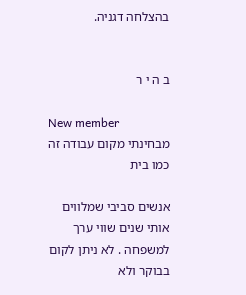בהצלחה דגניה.


ב ה י ר

New member
מבחינתי מקום עבודה זה כמו בית

אנשים סביבי שמלווים אותי שנים שווי ערך למשפחה . לא ניתן לקום בבוקר ולא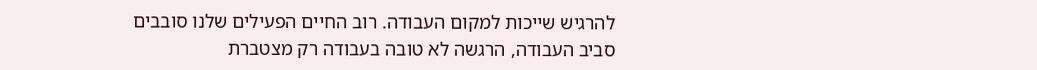להרגיש שייכות למקום העבודה. רוב החיים הפעילים שלנו סובבים סביב העבודה, הרגשה לא טובה בעבודה רק מצטברת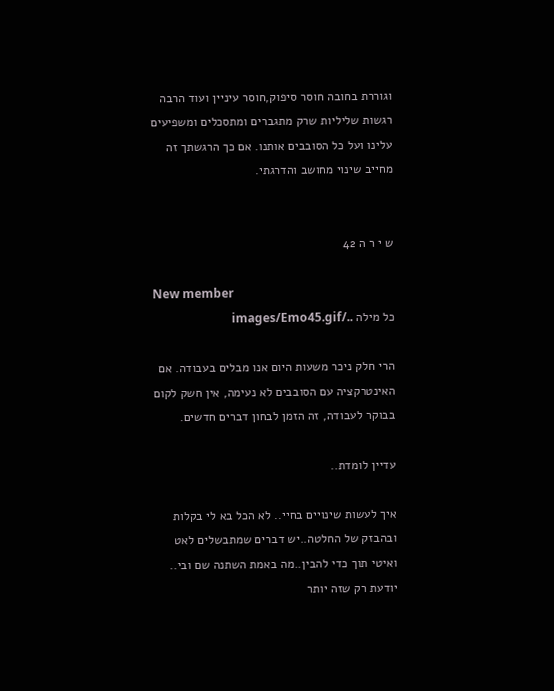וגוררת בחובה חוסר סיפוק,חוסר עיניין ועוד הרבה רגשות שליליות שרק מתגברים ומתסכלים ומשפיעים עלינו ועל כל הסובבים אותנו. אם כך הרגשתך זה מחייב שינוי מחושב והדרגתי.


ש י ר ה 42

New member
כל מילה ../images/Emo45.gif

הרי חלק ניכר משעות היום אנו מבלים בעבודה. אם האינטרקציה עם הסובבים לא נעימה, אין חשק לקום בבוקר לעבודה, זה הזמן לבחון דברים חדשים.

עדיין לומדת..

איך לעשות שינויים בחיי.. לא הכל בא לי בקלות ובהבזק של החלטה..יש דברים שמתבשלים לאט ואיטי תוך כדי להבין..מה באמת השתנה שם ובי.. יודעת רק שזה יותר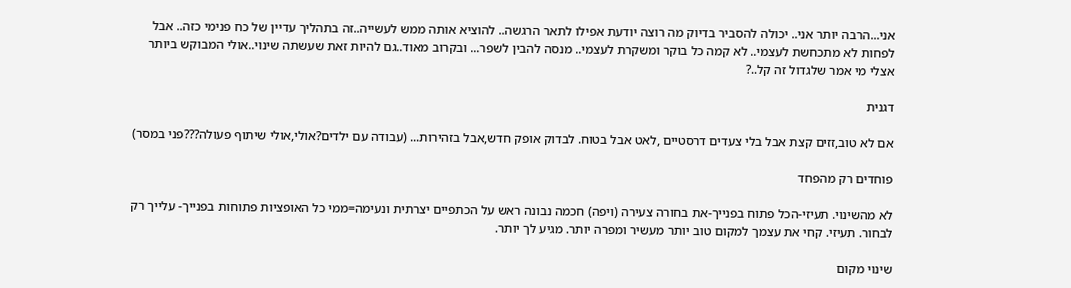אני...הרבה יותר אני.. יכולה להסביר בדיוק מה רוצה יודעת אפילו לתאר הרגשה.. להוציא אותה ממש לעשייה..זה בתהליך עדיין של כח פנימי כזה.. אבל לפחות לא מתכחשת לעצמי.. לא קמה כל בוקר ומשקרת לעצמי.. מנסה להבין לשפר... ובקרוב מאוד..גם להיות זאת שעשתה שינוי..אולי המבוקש ביותר אצלי מי אמר שלגדול זה קל..?

דגנית

אם לא טוב,זזים קצת אבל בלי צעדים דרסטיים ,לאט אבל בטוח. לבדוק אופק חדש,אבל בזהירות... (עבודה עם ילדים?אולי,אולי שיתוף פעולה???פני במסר)

פוחדים רק מהפחד

לא מהשינוי. תעיזי-הכל פתוח בפנייך-את בחורה צעירה (ויפה) חכמה נבונה ראש על הכתפיים יצרתית ונעימה=ממי כל האופציות פתוחות בפנייך- עלייך רק לבחור. תעיזי. קחי את עצמך למקום טוב יותר מעשיר ומפרה יותר. מגיע לך יותר.

שינוי מקום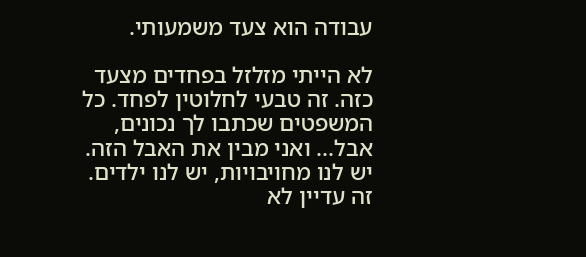עבודה הוא צעד משמעותי.

לא הייתי מזלזל בפחדים מצעד כזה. זה טבעי לחלוטין לפחד. כל המשפטים שכתבו לך נכונים, אבל... ואני מבין את האבל הזה. יש לנו מחויבויות, יש לנו ילדים. זה עדיין לא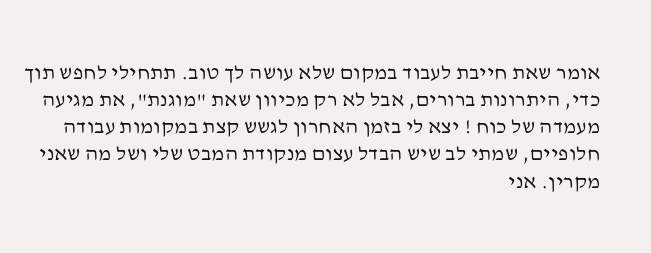אומר שאת חייבת לעבוד במקום שלא עושה לך טוב. תתחילי לחפש תוך כדי, היתרונות ברורים, אבל לא רק מכיוון שאת "מוגנת", את מגיעה מעמדה של כוח ! יצא לי בזמן האחרון לגשש קצת במקומות עבודה חלופיים, שמתי לב שיש הבדל עצום מנקודת המבט שלי ושל מה שאני מקרין. אני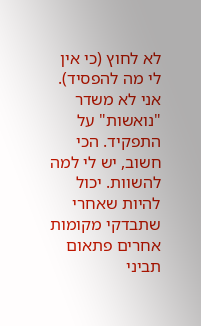לא לחוץ (כי אין לי מה להפסיד). אני לא משדר "נואשות" על התפקיד. הכי חשוב, יש לי למה להשוות. יכול להיות שאחרי שתבדקי מקומות אחרים פתאום תביני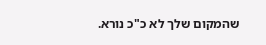שהמקום שלך לא כ"כ נורא.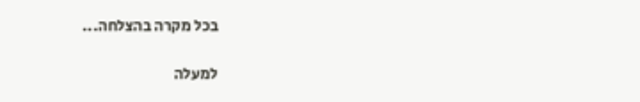בכל מקרה בהצלחה...

למעלה